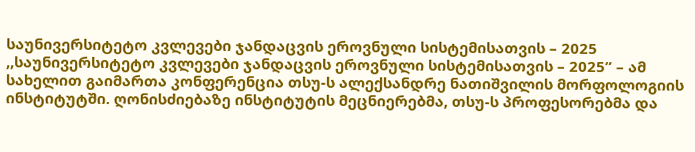საუნივერსიტეტო კვლევები ჯანდაცვის ეროვნული სისტემისათვის – 2025
,,საუნივერსიტეტო კვლევები ჯანდაცვის ეროვნული სისტემისათვის – 2025” – ამ სახელით გაიმართა კონფერენცია თსუ-ს ალექსანდრე ნათიშვილის მორფოლოგიის ინსტიტუტში. ღონისძიებაზე ინსტიტუტის მეცნიერებმა, თსუ-ს პროფესორებმა და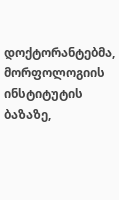დოქტორანტებმა, მორფოლოგიის ინსტიტუტის ბაზაზე,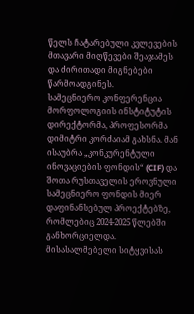წელს ჩატარებული კვლევების მთავარი მიღწევები შეაჯამეს და ძირითადი მიგნებები წარმოადგინეს.
სამეცნიერო კონფერენცია მორფოლოგიის ინსტიტუტის დირექტორმა, პროფესორმა დიმიტრი კორძაიამ გახსნა. მან ისაუბრა „კონკურენტული ინოვაციების ფონდის“ (CIF) და შოთა რუსთაველის ეროვნული სამეცნიერო ფონდის მიერ დაფინანსებულ პროექტებზე, რომლებიც 2024-2025 წლებში განხორციელდა. მისასალმებელი სიტყვისას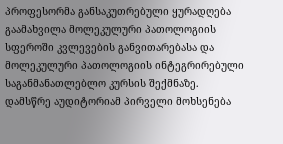პროფესორმა განსაკუთრებული ყურადღება გაამახვილა მოლეკულური პათოლოგიის სფეროში კვლევების განვითარებასა და მოლეკულური პათოლოგიის ინტეგრირებული საგანმანათლებლო კურსის შექმნაზე.
დამსწრე აუდიტორიამ პირველი მოხსენება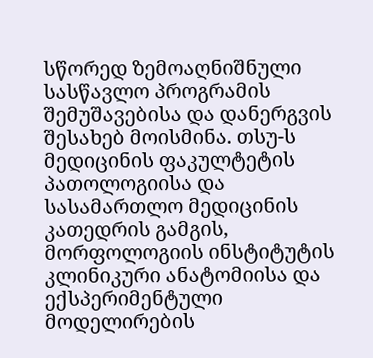სწორედ ზემოაღნიშნული სასწავლო პროგრამის შემუშავებისა და დანერგვის შესახებ მოისმინა. თსუ-ს მედიცინის ფაკულტეტის პათოლოგიისა და სასამართლო მედიცინის კათედრის გამგის, მორფოლოგიის ინსტიტუტის კლინიკური ანატომიისა და ექსპერიმენტული მოდელირების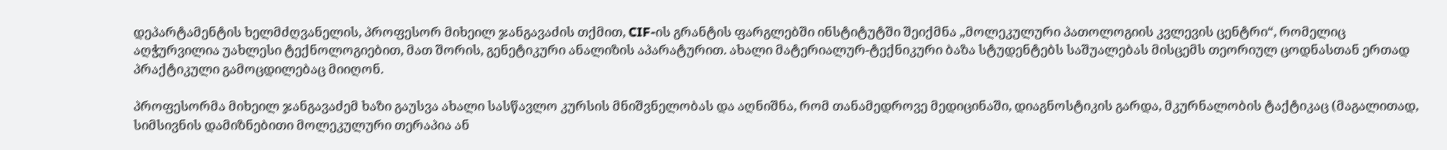დეპარტამენტის ხელმძღვანელის, პროფესორ მიხეილ ჯანგავაძის თქმით, CIF-ის გრანტის ფარგლებში ინსტიტუტში შეიქმნა „მოლეკულური პათოლოგიის კვლევის ცენტრი“, რომელიც აღჭურვილია უახლესი ტექნოლოგიებით, მათ შორის, გენეტიკური ანალიზის აპარატურით. ახალი მატერიალურ-ტექნიკური ბაზა სტუდენტებს საშუალებას მისცემს თეორიულ ცოდნასთან ერთად პრაქტიკული გამოცდილებაც მიიღონ.

პროფესორმა მიხეილ ჯანგავაძემ ხაზი გაუსვა ახალი სასწავლო კურსის მნიშვნელობას და აღნიშნა, რომ თანამედროვე მედიცინაში, დიაგნოსტიკის გარდა, მკურნალობის ტაქტიკაც (მაგალითად, სიმსივნის დამიზნებითი მოლეკულური თერაპია ან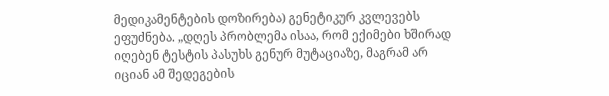მედიკამენტების დოზირება) გენეტიკურ კვლევებს ეფუძნება. „დღეს პრობლემა ისაა, რომ ექიმები ხშირად იღებენ ტესტის პასუხს გენურ მუტაციაზე, მაგრამ არ იციან ამ შედეგების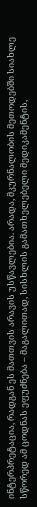ინტერპრეტაცია, რადგან ეს მათთვის არავის უსწავლებია. არადა, მკურნალობის მეთოდებში სიახლე სწორედ ამ ცოდნას ეფუძნება – მაგალითად, სისხლის გამათხელებელი მედიკამენტის,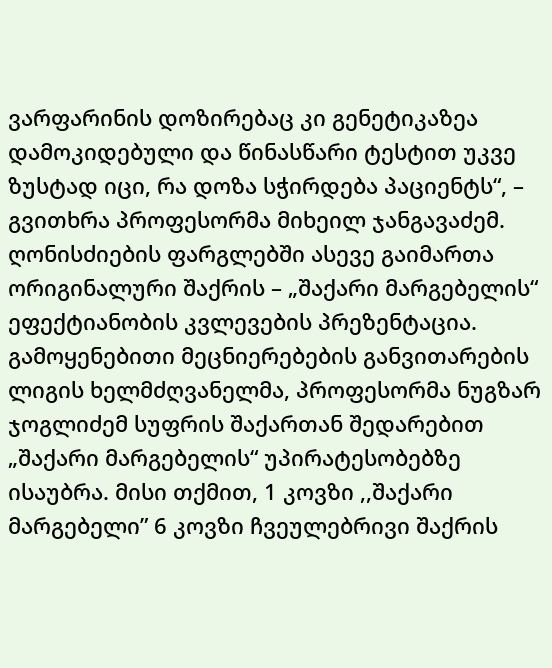ვარფარინის დოზირებაც კი გენეტიკაზეა დამოკიდებული და წინასწარი ტესტით უკვე ზუსტად იცი, რა დოზა სჭირდება პაციენტს“, – გვითხრა პროფესორმა მიხეილ ჯანგავაძემ.
ღონისძიების ფარგლებში ასევე გაიმართა ორიგინალური შაქრის – „შაქარი მარგებელის“ ეფექტიანობის კვლევების პრეზენტაცია. გამოყენებითი მეცნიერებების განვითარების ლიგის ხელმძღვანელმა, პროფესორმა ნუგზარ ჯოგლიძემ სუფრის შაქართან შედარებით „შაქარი მარგებელის“ უპირატესობებზე ისაუბრა. მისი თქმით, 1 კოვზი ,,შაქარი მარგებელი” 6 კოვზი ჩვეულებრივი შაქრის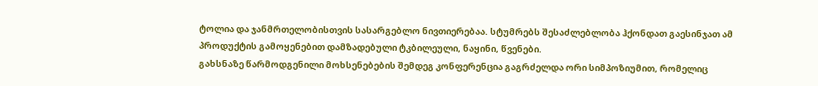ტოლია და ჯანმრთელობისთვის სასარგებლო ნივთიერებაა. სტუმრებს შესაძლებლობა ჰქონდათ გაესინჯათ ამ პროდუქტის გამოყენებით დამზადებული ტკბილეული, ნაყინი, წვენები.
გახსნაზე წარმოდგენილი მოხსენებების შემდეგ კონფერენცია გაგრძელდა ორი სიმპოზიუმით, რომელიც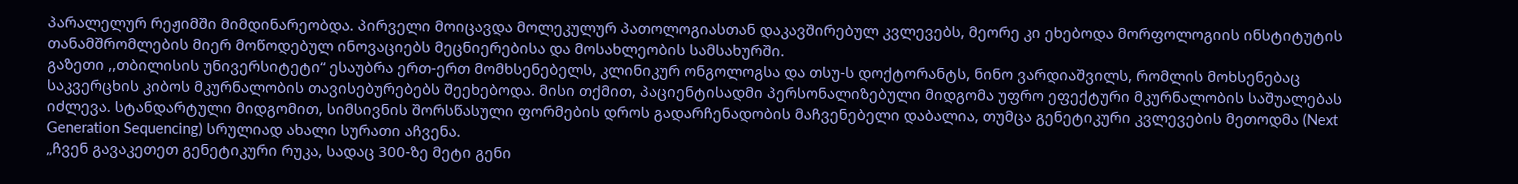პარალელურ რეჟიმში მიმდინარეობდა. პირველი მოიცავდა მოლეკულურ პათოლოგიასთან დაკავშირებულ კვლევებს, მეორე კი ეხებოდა მორფოლოგიის ინსტიტუტის თანამშრომლების მიერ მოწოდებულ ინოვაციებს მეცნიერებისა და მოსახლეობის სამსახურში.
გაზეთი ,,თბილისის უნივერსიტეტი“ ესაუბრა ერთ-ერთ მომხსენებელს, კლინიკურ ონგოლოგსა და თსუ-ს დოქტორანტს, ნინო ვარდიაშვილს, რომლის მოხსენებაც საკვერცხის კიბოს მკურნალობის თავისებურებებს შეეხებოდა. მისი თქმით, პაციენტისადმი პერსონალიზებული მიდგომა უფრო ეფექტური მკურნალობის საშუალებას იძლევა. სტანდარტული მიდგომით, სიმსივნის შორსწასული ფორმების დროს გადარჩენადობის მაჩვენებელი დაბალია, თუმცა გენეტიკური კვლევების მეთოდმა (Next Generation Sequencing) სრულიად ახალი სურათი აჩვენა.
„ჩვენ გავაკეთეთ გენეტიკური რუკა, სადაც 300-ზე მეტი გენი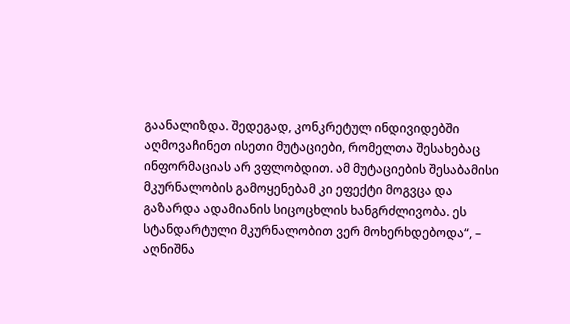გაანალიზდა. შედეგად, კონკრეტულ ინდივიდებში აღმოვაჩინეთ ისეთი მუტაციები, რომელთა შესახებაც ინფორმაციას არ ვფლობდით. ამ მუტაციების შესაბამისი მკურნალობის გამოყენებამ კი ეფექტი მოგვცა და გაზარდა ადამიანის სიცოცხლის ხანგრძლივობა. ეს სტანდარტული მკურნალობით ვერ მოხერხდებოდა“, – აღნიშნა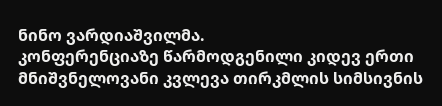ნინო ვარდიაშვილმა.
კონფერენციაზე წარმოდგენილი კიდევ ერთი მნიშვნელოვანი კვლევა თირკმლის სიმსივნის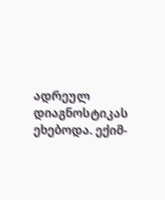ადრეულ დიაგნოსტიკას ეხებოდა. ექიმ-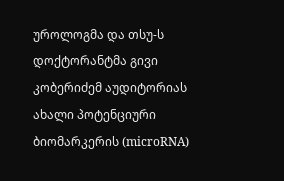უროლოგმა და თსუ-ს დოქტორანტმა გივი კობერიძემ აუდიტორიას ახალი პოტენციური ბიომარკერის (microRNA)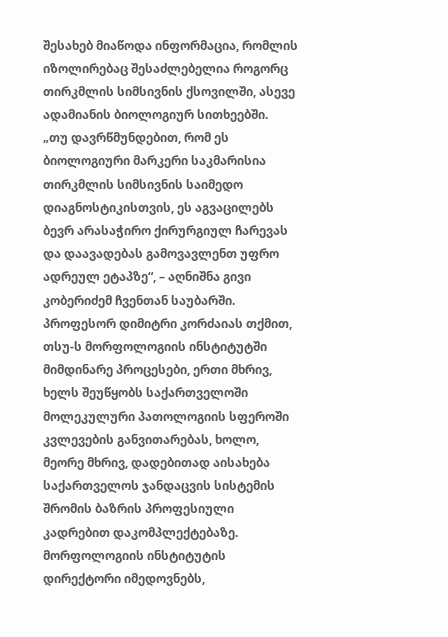შესახებ მიაწოდა ინფორმაცია, რომლის იზოლირებაც შესაძლებელია როგორც თირკმლის სიმსივნის ქსოვილში, ასევე ადამიანის ბიოლოგიურ სითხეებში.
„თუ დავრწმუნდებით, რომ ეს ბიოლოგიური მარკერი საკმარისია თირკმლის სიმსივნის საიმედო დიაგნოსტიკისთვის, ეს აგვაცილებს ბევრ არასაჭირო ქირურგიულ ჩარევას და დაავადებას გამოვავლენთ უფრო ადრეულ ეტაპზე“, – აღნიშნა გივი კობერიძემ ჩვენთან საუბარში.
პროფესორ დიმიტრი კორძაიას თქმით, თსუ-ს მორფოლოგიის ინსტიტუტში მიმდინარე პროცესები, ერთი მხრივ, ხელს შეუწყობს საქართველოში მოლეკულური პათოლოგიის სფეროში კვლევების განვითარებას, ხოლო, მეორე მხრივ, დადებითად აისახება საქართველოს ჯანდაცვის სისტემის შრომის ბაზრის პროფესიული კადრებით დაკომპლექტებაზე. მორფოლოგიის ინსტიტუტის დირექტორი იმედოვნებს,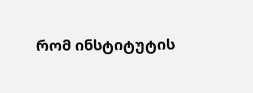რომ ინსტიტუტის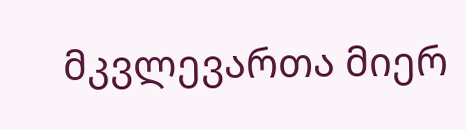მკვლევართა მიერ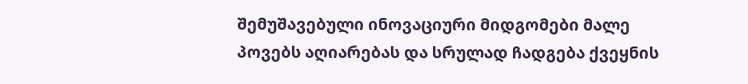შემუშავებული ინოვაციური მიდგომები მალე პოვებს აღიარებას და სრულად ჩადგება ქვეყნის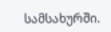სამსახურში.